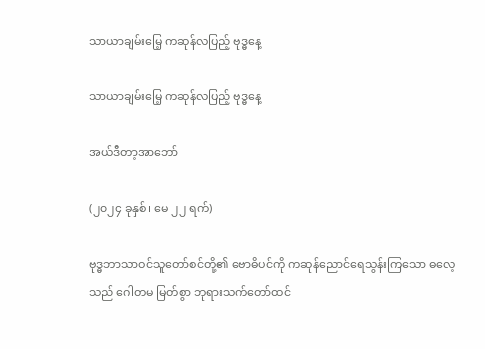သာယာချမ်းမြေ့ ကဆုန်လပြည့် ဗုဒ္ဓနေ့

သာယာချမ်းမြေ့ ကဆုန်လပြည့် ဗုဒ္ဓနေ့

အယ်ဒီတာ့အာဘော်

(၂၀၂၄ ခုနှစ်၊ မေ ၂၂ ရက်)

ဗုဒ္ဓဘာသာဝင်သူတော်စင်တို့၏ ဗောဓိပင်ကို ကဆုန်ညောင်ရေသွန်းကြသော ဓလေ့သည် ဂေါတမ မြတ်စွာ ဘုရားသက်တော်ထင်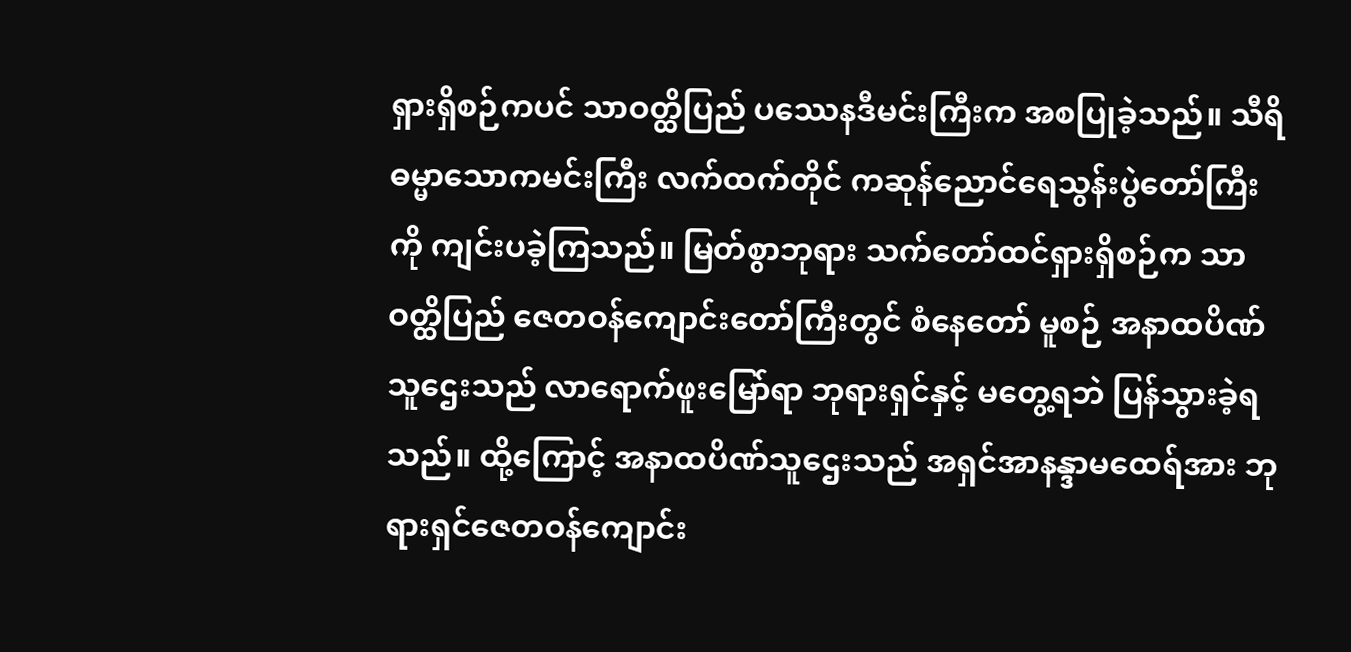ရှားရှိစဉ်ကပင် သာဝတ္ထိပြည် ပဿေနဒီမင်းကြီးက အစပြုခဲ့သည်။ သီရိဓမ္မာသောကမင်းကြီး လက်ထက်တိုင် ကဆုန်ညောင်ရေသွန်းပွဲတော်ကြီးကို ကျင်းပခဲ့ကြသည်။ မြတ်စွာဘုရား သက်တော်ထင်ရှားရှိစဉ်က သာဝတ္ထိပြည် ဇေတဝန်ကျောင်းတော်ကြီးတွင် စံနေတော် မူစဉ် အနာထပိဏ်သူဌေးသည် လာရောက်ဖူးမြော်ရာ ဘုရားရှင်နှင့် မတွေ့ရဘဲ ပြန်သွားခဲ့ရသည်။ ထို့ကြောင့် အနာထပိဏ်သူဌေးသည် အရှင်အာနန္ဒာမထေရ်အား ဘုရားရှင်ဇေတဝန်ကျောင်း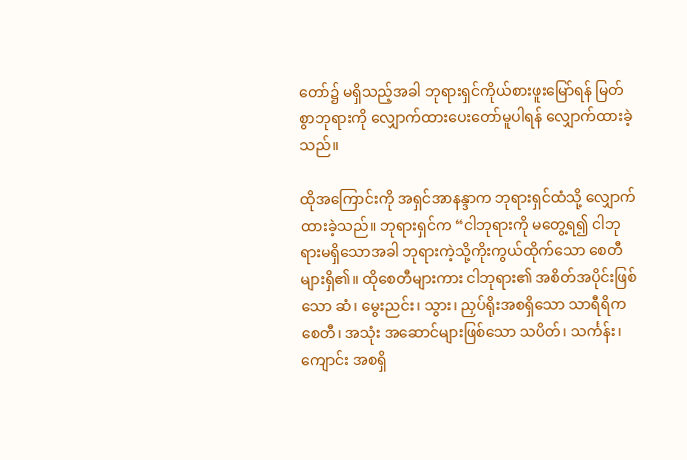တော်၌ မရှိသည့်အခါ ဘုရားရှင်ကိုယ်စားဖူးမြော်ရန် မြတ်စွာဘုရားကို လျှောက်ထားပေးတော်မူပါရန် လျှောက်ထားခဲ့သည်။

ထိုအကြောင်းကို အရှင်အာနန္ဒာက ဘုရားရှင်ထံသို့ လျှောက်ထားခဲ့သည်။ ဘုရားရှင်က “ငါဘုရားကို မတွေ့ရ၍ ငါဘုရားမရှိသောအခါ ဘုရားကဲ့သို့ကိုးကွယ်ထိုက်သော စေတီများရှိ၏။ ထိုစေတီများကား ငါဘုရား၏ အစိတ်အပိုင်းဖြစ်သော ဆံ၊ မွေးညင်း၊ သွား၊ ညှပ်ရိုးအစရှိသော သာရီရိကစေတီ၊ အသုံး အဆောင်များဖြစ်သော သပိတ်၊ သင်္ကန်း၊ ကျောင်း အစရှိ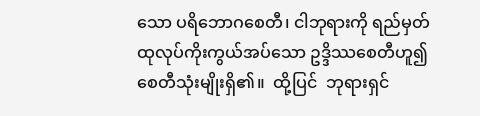သော ပရိဘောဂစေတီ၊ ငါဘုရားကို ရည်မှတ် ထုလုပ်ကိုးကွယ်အပ်သော ဥဒ္ဒိဿစေတီဟူ၍ စေတီသုံးမျိုးရှိ၏။  ထို့ပြင်  ဘုရားရှင်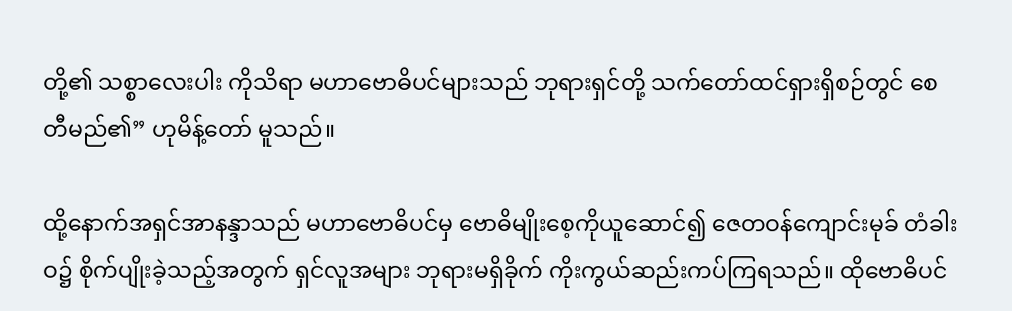တို့၏ သစ္စာလေးပါး ကိုသိရာ မဟာဗောဓိပင်များသည် ဘုရားရှင်တို့ သက်တော်ထင်ရှားရှိစဉ်တွင် စေတီမည်၏” ဟုမိန့်တော် မူသည်။

ထို့နောက်အရှင်အာနန္ဒာသည် မဟာဗောဓိပင်မှ ဗောဓိမျိုးစေ့ကိုယူဆောင်၍ ဇေတဝန်ကျောင်းမုခ် တံခါးဝ၌ စိုက်ပျိုးခဲ့သည့်အတွက် ရှင်လူအများ ဘုရားမရှိခိုက် ကိုးကွယ်ဆည်းကပ်ကြရသည်။ ထိုဗောဓိပင်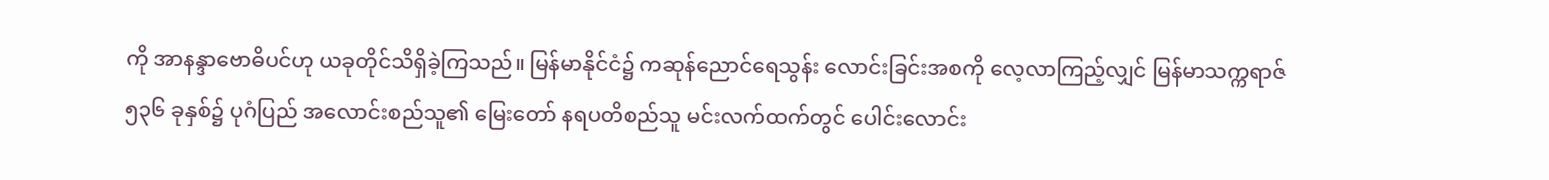ကို အာနန္ဒာဗောဓိပင်ဟု ယခုတိုင်သိရှိခဲ့ကြသည်။ မြန်မာနိုင်ငံ၌ ကဆုန်ညောင်ရေသွန်း လောင်းခြင်းအစကို လေ့လာကြည့်လျှင် မြန်မာသက္ကရာဇ် ၅၃၆ ခုနှစ်၌ ပုဂံပြည် အလောင်းစည်သူ၏ မြေးတော် နရပတိစည်သူ မင်းလက်ထက်တွင် ပေါင်းလောင်း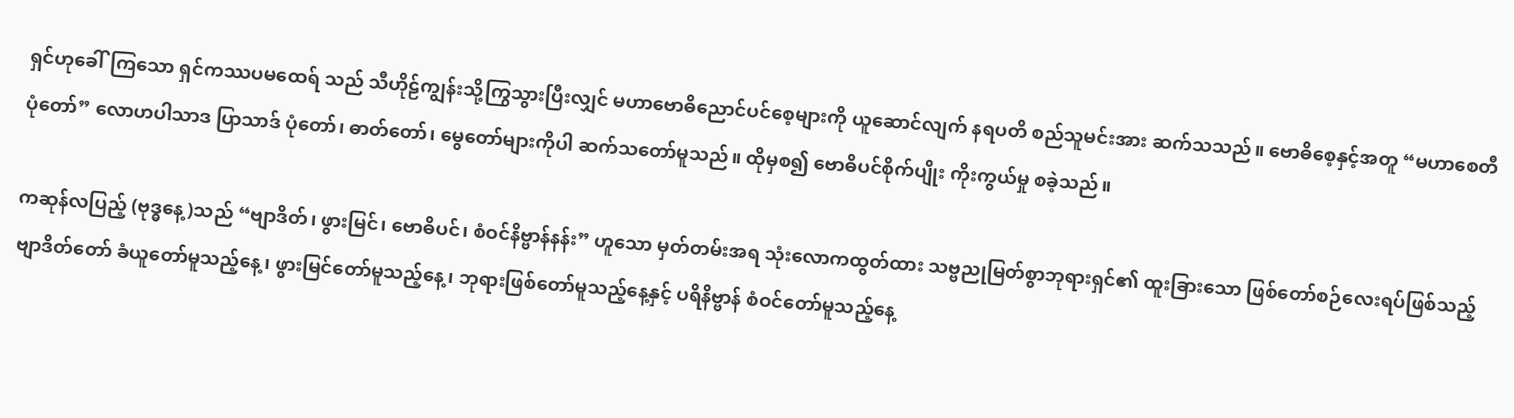ရှင်ဟုခေါ်ကြသော ရှင်ကဿပမထေရ် သည် သီဟိုဠ်ကျွန်းသို့ကြွသွားပြီးလျှင် မဟာဗောဓိညောင်ပင်စေ့များကို ယူဆောင်လျက် နရပတိ စည်သူမင်းအား ဆက်သသည်။ ဗောဓိစေ့နှင့်အတူ “မဟာစေတီပုံတော်” လောဟပါသာဒ ပြာသာဒ် ပုံတော်၊ ဓာတ်တော်၊ မွေတော်များကိုပါ ဆက်သတော်မူသည်။ ထိုမှစ၍ ဗောဓိပင်စိုက်ပျိုး ကိုးကွယ်မှု စခဲ့သည်။

ကဆုန်လပြည့် (ဗုဒ္ဓနေ့)သည် “ဗျာဒိတ်၊ ဖွားမြင်၊ ဗောဓိပင်၊ စံဝင်နိဗ္ဗာန်နန်း” ဟူသော မှတ်တမ်းအရ သုံးလောကထွတ်ထား သဗ္ဗညုမြတ်စွာဘုရားရှင်၏ ထူးခြားသော ဖြစ်တော်စဉ်လေးရပ်ဖြစ်သည့် ဗျာဒိတ်တော် ခံယူတော်မူသည့်နေ့၊ ဖွားမြင်တော်မူသည့်နေ့၊ ဘုရားဖြစ်တော်မူသည့်နေ့နှင့် ပရိနိဗ္ဗာန် စံဝင်တော်မူသည့်နေ့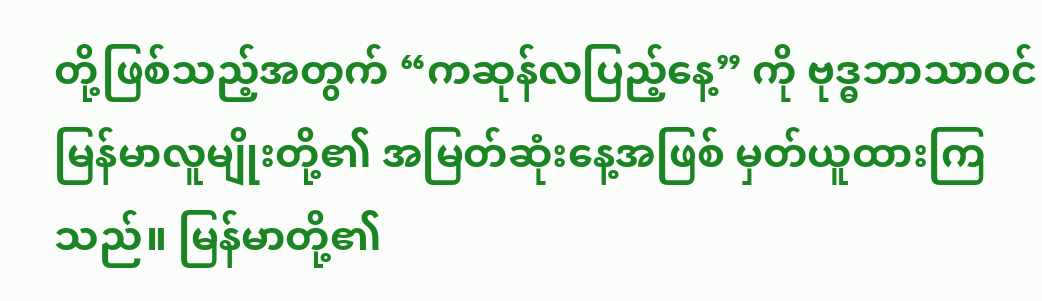တို့ဖြစ်သည့်အတွက် “ကဆုန်လပြည့်နေ့” ကို ဗုဒ္ဓဘာသာဝင်မြန်မာလူမျိုးတို့၏ အမြတ်ဆုံးနေ့အဖြစ် မှတ်ယူထားကြသည်။ မြန်မာတို့၏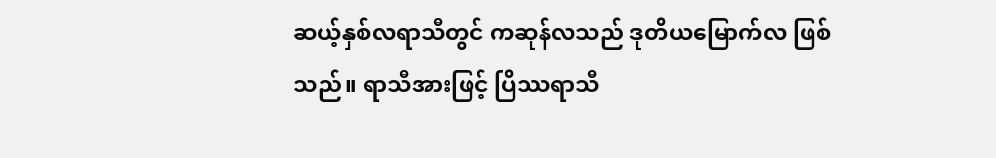ဆယ့်နှစ်လရာသီတွင် ကဆုန်လသည် ဒုတိယမြောက်လ ဖြစ်သည်။ ရာသီအားဖြင့် ပြိဿရာသီ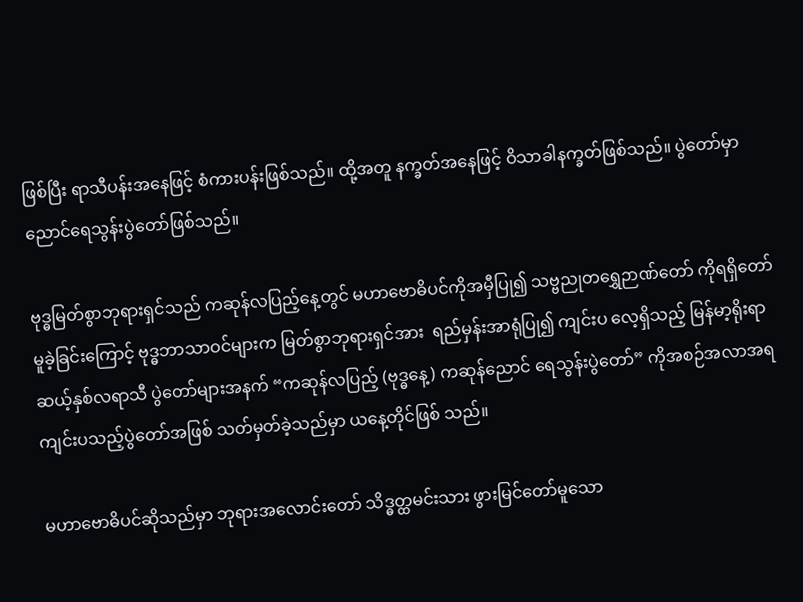ဖြစ်ပြီး ရာသီပန်းအနေဖြင့် စံကားပန်းဖြစ်သည်။ ထို့အတူ နက္ခတ်အနေဖြင့် ဝိသာခါနက္ခတ်ဖြစ်သည်။ ပွဲတော်မှာ ညောင်ရေသွန်းပွဲတော်ဖြစ်သည်။

ဗုဒ္ဓမြတ်စွာဘုရားရှင်သည် ကဆုန်လပြည့်နေ့တွင် မဟာဗောဓိပင်ကိုအမှီပြု၍ သဗ္ဗညုတရွှေဉာဏ်တော် ကိုရရှိတော်မူခဲ့ခြင်းကြောင့် ဗုဒ္ဓဘာသာဝင်များက မြတ်စွာဘုရားရှင်အား  ရည်မှန်းအာရုံပြု၍ ကျင်းပ လေ့ရှိသည့် မြန်မာ့ရိုးရာဆယ့်နှစ်လရာသီ ပွဲတော်များအနက် “ကဆုန်လပြည့် (ဗုဒ္ဓနေ့) ကဆုန်ညောင် ရေသွန်းပွဲတော်” ကိုအစဉ်အလာအရ ကျင်းပသည့်ပွဲတော်အဖြစ် သတ်မှတ်ခဲ့သည်မှာ ယနေ့တိုင်ဖြစ် သည်။

မဟာဗောဓိပင်ဆိုသည်မှာ ဘုရားအလောင်းတော် သိဒ္ဓတ္ထမင်းသား ဖွားမြင်တော်မူသော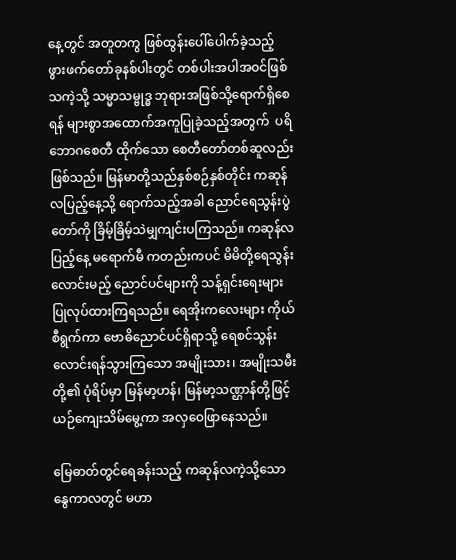နေ့တွင် အတူတကွ ဖြစ်ထွန်းပေါ်ပေါက်ခဲ့သည့် ဖွားဖက်တော်ခုနစ်ပါးတွင် တစ်ပါးအပါအဝင်ဖြစ်သကဲ့သို့ သမ္မာသမ္ဗုဒ္ဓ ဘုရားအဖြစ်သို့ရောက်ရှိစေရန် များစွာအထောက်အကူပြုခဲ့သည့်အတွက်  ပရိဘောဂစေတီ ထိုက်သော စေတီတော်တစ်ဆူလည်း ဖြစ်သည်။ မြန်မာတို့သည်နှစ်စဉ်နှစ်တိုင်း ကဆုန်လပြည့်နေ့သို့ ရောက်သည့်အခါ ညောင်ရေသွန်းပွဲတော်ကို ခြိမ့်ခြိမ့်သဲမျှကျင်းပကြသည်။ ကဆုန်လပြည့်နေ့ မရောက်မီ ကတည်းကပင် မိမိတို့ရေသွန်းလောင်းမည့် ညောင်ပင်များကို သန့်ရှင်းရေးများ ပြုလုပ်ထားကြရသည်။ ရေအိုးကလေးများ ကိုယ်စီရွက်ကာ ဗောဓိညောင်ပင်ရှိရာသို့ ရေစင်သွန်းလောင်းရန်သွားကြသော အမျိုးသား၊ အမျိုးသမီးတို့၏ ပုံရိပ်မှာ မြန်မာ့ဟန်၊ မြန်မာ့သဏ္ဌာန်တို့ဖြင့် ယဉ်ကျေးသိမ်မွေ့ကာ အလှဝေဖြာနေသည်။

မြေဓာတ်တွင်ရေခန်းသည့် ကဆုန်လကဲ့သို့သော နွေကာလတွင် မဟာ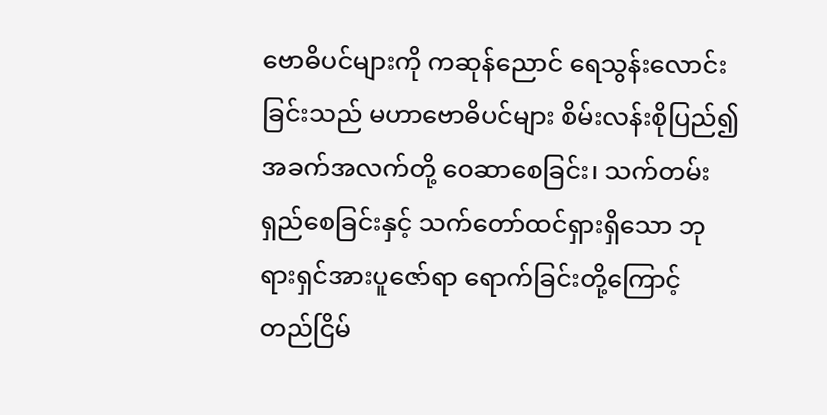ဗောဓိပင်များကို ကဆုန်ညောင် ရေသွန်းလောင်းခြင်းသည် မဟာဗောဓိပင်များ စိမ်းလန်းစိုပြည်၍ အခက်အလက်တို့ ဝေဆာစေခြင်း၊ သက်တမ်းရှည်စေခြင်းနှင့် သက်တော်ထင်ရှားရှိသော ဘုရားရှင်အားပူဇော်ရာ ရောက်ခြင်းတို့ကြောင့် တည်ငြိမ်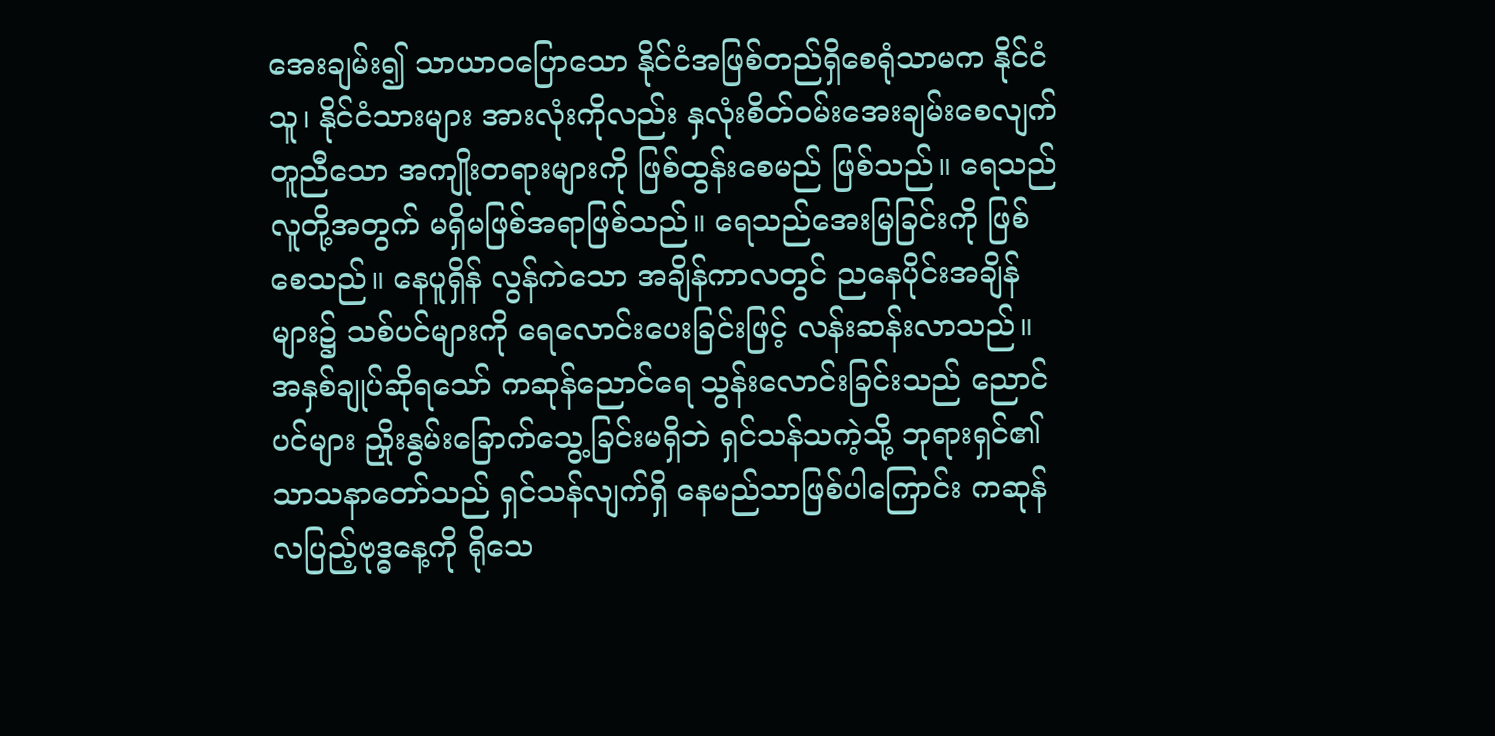အေးချမ်း၍ သာယာဝပြောသော နိုင်ငံအဖြစ်တည်ရှိစေရုံသာမက နိုင်ငံသူ၊ နိုင်ငံသားများ အားလုံးကိုလည်း နှလုံးစိတ်ဝမ်းအေးချမ်းစေလျက် တူညီသော အကျိုးတရားများကို ဖြစ်ထွန်းစေမည် ဖြစ်သည်။ ရေသည်လူတို့အတွက် မရှိမဖြစ်အရာဖြစ်သည်။ ရေသည်အေးမြခြင်းကို ဖြစ်စေသည်။ နေပူရှိန် လွန်ကဲသော အချိန်ကာလတွင် ညနေပိုင်းအချိန်များ၌ သစ်ပင်များကို ရေလောင်းပေးခြင်းဖြင့် လန်းဆန်းလာသည်။ အနှစ်ချုပ်ဆိုရသော် ကဆုန်ညောင်ရေ သွန်းလောင်းခြင်းသည် ညောင်ပင်များ ညှိုးနွမ်းခြောက်သွေ့ခြင်းမရှိဘဲ ရှင်သန်သကဲ့သို့ ဘုရားရှင်၏ သာသနာတော်သည် ရှင်သန်လျက်ရှိ နေမည်သာဖြစ်ပါကြောင်း ကဆုန်လပြည့်ဗုဒ္ဓနေ့ကို ရိုသေ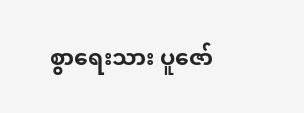စွာရေးသား ပူဇော်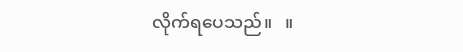လိုက်ရပေသည်။   ။